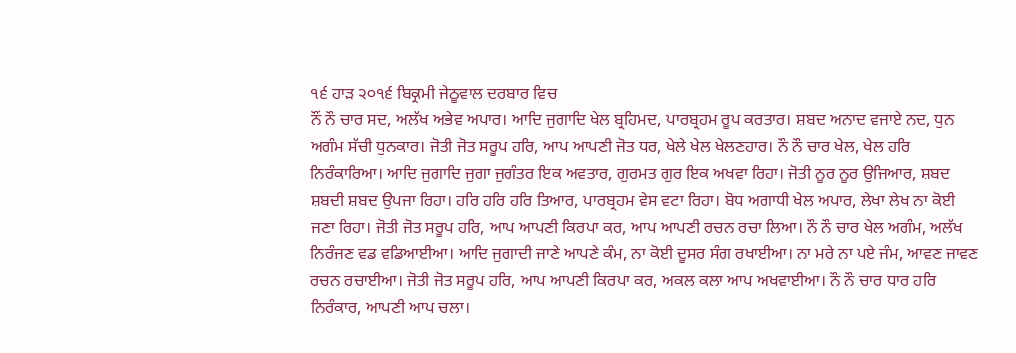੧੬ ਹਾੜ ੨੦੧੬ ਬਿਕ੍ਰਮੀ ਜੇਠੂਵਾਲ ਦਰਬਾਰ ਵਿਚ
ਨੌਂ ਨੌ ਚਾਰ ਸਦ, ਅਲੱਖ ਅਭੇਵ ਅਪਾਰ। ਆਦਿ ਜੁਗਾਦਿ ਖੇਲ ਬ੍ਰਹਿਮਦ, ਪਾਰਬ੍ਰਹਮ ਰੂਪ ਕਰਤਾਰ। ਸ਼ਬਦ ਅਨਾਦ ਵਜਾਏ ਨਦ, ਧੁਨ ਅਗੰਮ ਸੱਚੀ ਧੁਨਕਾਰ। ਜੋਤੀ ਜੋਤ ਸਰੂਪ ਹਰਿ, ਆਪ ਆਪਣੀ ਜੋਤ ਧਰ, ਖੇਲੇ ਖੇਲ ਖੇਲਣਹਾਰ। ਨੌ ਨੌ ਚਾਰ ਖੇਲ, ਖੇਲ ਹਰਿ ਨਿਰੰਕਾਰਿਆ। ਆਦਿ ਜੁਗਾਦਿ ਜੁਗਾ ਜੁਗੰਤਰ ਇਕ ਅਵਤਾਰ, ਗੁਰਮਤ ਗੁਰ ਇਕ ਅਖਵਾ ਰਿਹਾ। ਜੋਤੀ ਨੂਰ ਨੂਰ ਉਜਿਆਰ, ਸ਼ਬਦ ਸ਼ਬਦੀ ਸ਼ਬਦ ਉਪਜਾ ਰਿਹਾ। ਹਰਿ ਹਰਿ ਹਰਿ ਤਿਆਰ, ਪਾਰਬ੍ਰਹਮ ਵੇਸ ਵਟਾ ਰਿਹਾ। ਬੋਧ ਅਗਾਧੀ ਖੇਲ ਅਪਾਰ, ਲੇਖਾ ਲੇਖ ਨਾ ਕੋਈ ਜਣਾ ਰਿਹਾ। ਜੋਤੀ ਜੋਤ ਸਰੂਪ ਹਰਿ, ਆਪ ਆਪਣੀ ਕਿਰਪਾ ਕਰ, ਆਪ ਆਪਣੀ ਰਚਨ ਰਚਾ ਲਿਆ। ਨੌ ਨੌ ਚਾਰ ਖੇਲ ਅਗੰਮ, ਅਲੱਖ ਨਿਰੰਜਣ ਵਡ ਵਡਿਆਈਆ। ਆਦਿ ਜੁਗਾਦੀ ਜਾਣੇ ਆਪਣੇ ਕੰਮ, ਨਾ ਕੋਈ ਦੂਸਰ ਸੰਗ ਰਖਾਈਆ। ਨਾ ਮਰੇ ਨਾ ਪਏ ਜੰਮ, ਆਵਣ ਜਾਵਣ ਰਚਨ ਰਚਾਈਆ। ਜੋਤੀ ਜੋਤ ਸਰੂਪ ਹਰਿ, ਆਪ ਆਪਣੀ ਕਿਰਪਾ ਕਰ, ਅਕਲ ਕਲਾ ਆਪ ਅਖਵਾਈਆ। ਨੌ ਨੌ ਚਾਰ ਧਾਰ ਹਰਿ ਨਿਰੰਕਾਰ, ਆਪਣੀ ਆਪ ਚਲਾ।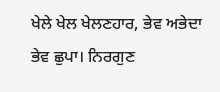ਖੇਲੇ ਖੇਲ ਖੇਲਣਹਾਰ, ਭੇਵ ਅਭੇਦਾ ਭੇਵ ਛੁਪਾ। ਨਿਰਗੁਣ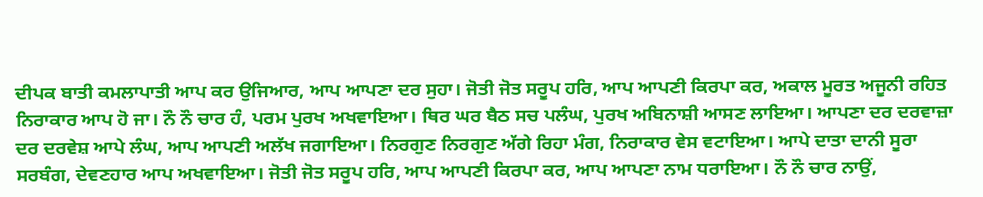ਦੀਪਕ ਬਾਤੀ ਕਮਲਾਪਾਤੀ ਆਪ ਕਰ ਉਜਿਆਰ, ਆਪ ਆਪਣਾ ਦਰ ਸੁਹਾ। ਜੋਤੀ ਜੋਤ ਸਰੂਪ ਹਰਿ, ਆਪ ਆਪਣੀ ਕਿਰਪਾ ਕਰ, ਅਕਾਲ ਮੂਰਤ ਅਜੂਨੀ ਰਹਿਤ ਨਿਰਾਕਾਰ ਆਪ ਹੋ ਜਾ। ਨੌ ਨੌ ਚਾਰ ਹੰ, ਪਰਮ ਪੁਰਖ ਅਖਵਾਇਆ। ਥਿਰ ਘਰ ਬੈਠ ਸਚ ਪਲੰਘ, ਪੁਰਖ ਅਬਿਨਾਸ਼ੀ ਆਸਣ ਲਾਇਆ। ਆਪਣਾ ਦਰ ਦਰਵਾਜ਼ਾ ਦਰ ਦਰਵੇਸ਼ ਆਪੇ ਲੰਘ, ਆਪ ਆਪਣੀ ਅਲੱਖ ਜਗਾਇਆ। ਨਿਰਗੁਣ ਨਿਰਗੁਣ ਅੱਗੇ ਰਿਹਾ ਮੰਗ, ਨਿਰਾਕਾਰ ਵੇਸ ਵਟਾਇਆ। ਆਪੇ ਦਾਤਾ ਦਾਨੀ ਸੂਰਾ ਸਰਬੰਗ, ਦੇਵਣਹਾਰ ਆਪ ਅਖਵਾਇਆ। ਜੋਤੀ ਜੋਤ ਸਰੂਪ ਹਰਿ, ਆਪ ਆਪਣੀ ਕਿਰਪਾ ਕਰ, ਆਪ ਆਪਣਾ ਨਾਮ ਧਰਾਇਆ। ਨੌ ਨੌ ਚਾਰ ਨਾਉਂ,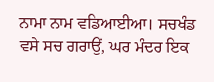ਨਾਮਾ ਨਾਮ ਵਡਿਆਈਆ। ਸਚਖੰਡ ਵਸੇ ਸਚ ਗਰਾਉਂ, ਘਰ ਮੰਦਰ ਇਕ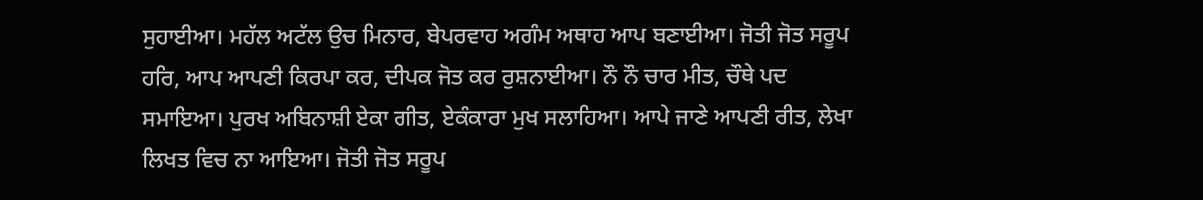ਸੁਹਾਈਆ। ਮਹੱਲ ਅਟੱਲ ਉਚ ਮਿਨਾਰ, ਬੇਪਰਵਾਹ ਅਗੰਮ ਅਥਾਹ ਆਪ ਬਣਾਈਆ। ਜੋਤੀ ਜੋਤ ਸਰੂਪ ਹਰਿ, ਆਪ ਆਪਣੀ ਕਿਰਪਾ ਕਰ, ਦੀਪਕ ਜੋਤ ਕਰ ਰੁਸ਼ਨਾਈਆ। ਨੌ ਨੌ ਚਾਰ ਮੀਤ, ਚੌਥੇ ਪਦ ਸਮਾਇਆ। ਪੁਰਖ ਅਬਿਨਾਸ਼ੀ ਏਕਾ ਗੀਤ, ਏਕੰਕਾਰਾ ਮੁਖ ਸਲਾਹਿਆ। ਆਪੇ ਜਾਣੇ ਆਪਣੀ ਰੀਤ, ਲੇਖਾ ਲਿਖਤ ਵਿਚ ਨਾ ਆਇਆ। ਜੋਤੀ ਜੋਤ ਸਰੂਪ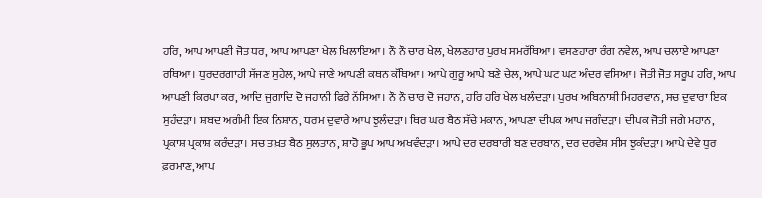ਹਰਿ, ਆਪ ਆਪਣੀ ਜੋਤ ਧਰ, ਆਪ ਆਪਣਾ ਖੇਲ ਖਿਲਾਇਆ। ਨੌ ਨੌ ਚਾਰ ਖੇਲ, ਖੇਲਣਹਾਰ ਪੁਰਖ ਸਮਰੱਥਿਆ। ਵਸਣਹਾਰਾ ਰੰਗ ਨਵੇਲ, ਆਪ ਚਲਾਏ ਆਪਣਾ ਰਥਿਆ। ਧੁਰਦਰਗਾਹੀ ਸੱਜਣ ਸੁਹੇਲ, ਆਪੇ ਜਾਣੇ ਆਪਣੀ ਕਥਨ ਕੱਥਿਆ। ਆਪੇ ਗੁਰੂ ਆਪੇ ਬਣੇ ਚੇਲ, ਆਪੇ ਘਟ ਘਟ ਅੰਦਰ ਵਸਿਆ। ਜੋਤੀ ਜੋਤ ਸਰੂਪ ਹਰਿ, ਆਪ ਆਪਣੀ ਕਿਰਪਾ ਕਰ, ਆਦਿ ਜੁਗਾਦਿ ਦੋ ਜਹਾਨੀ ਫਿਰੇ ਨੱਸਿਆ। ਨੌ ਨੌ ਚਾਰ ਦੋ ਜਹਾਨ, ਹਰਿ ਹਰਿ ਖੇਲ ਖਲੰਦੜਾ। ਪੁਰਖ ਅਬਿਨਾਸ਼ੀ ਮਿਹਰਵਾਨ, ਸਚ ਦੁਵਾਰਾ ਇਕ ਸੁਹੰਦੜਾ। ਸ਼ਬਦ ਅਗੰਮੀ ਇਕ ਨਿਸ਼ਾਨ, ਧਰਮ ਦੁਵਾਰੇ ਆਪ ਝੁਲੰਦੜਾ। ਥਿਰ ਘਰ ਬੈਠ ਸੱਚੇ ਮਕਾਨ, ਆਪਣਾ ਦੀਪਕ ਆਪ ਜਗੰਦੜਾ। ਦੀਪਕ ਜੋਤੀ ਜਗੇ ਮਹਾਨ, ਪ੍ਰਕਾਸ਼ ਪ੍ਰਕਾਸ਼ ਕਰੰਦੜਾ। ਸਚ ਤਖ਼ਤ ਬੈਠ ਸੁਲਤਾਨ, ਸ਼ਾਹੋ ਭੂਪ ਆਪ ਅਖਵੰਦੜਾ। ਆਪੇ ਦਰ ਦਰਬਾਰੀ ਬਣ ਦਰਬਾਨ, ਦਰ ਦਰਵੇਸ਼ ਸੀਸ ਝੁਕੰਦੜਾ। ਆਪੇ ਦੇਵੇ ਧੁਰ ਫ਼ਰਮਾਣ, ਆਪ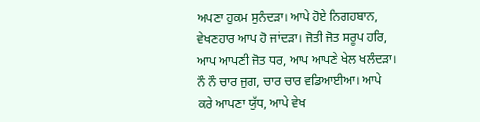ਅਪਣਾ ਹੁਕਮ ਸੁਨੰਦੜਾ। ਆਪੇ ਹੋਏ ਨਿਗਹਬਾਨ, ਵੇਖਣਹਾਰ ਆਪ ਹੋ ਜਾਂਦੜਾ। ਜੋਤੀ ਜੋਤ ਸਰੂਪ ਹਰਿ, ਆਪ ਆਪਣੀ ਜੋਤ ਧਰ, ਆਪ ਆਪਣੇ ਖੇਲ ਖਲੰਦੜਾ। ਨੌ ਨੌ ਚਾਰ ਜੁਗ, ਚਾਰ ਚਾਰ ਵਡਿਆਈਆ। ਆਪੇ ਕਰੇ ਆਪਣਾ ਯੁੱਧ, ਆਪੇ ਵੇਖ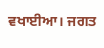ਵਖਾਈਆ। ਜਗਤ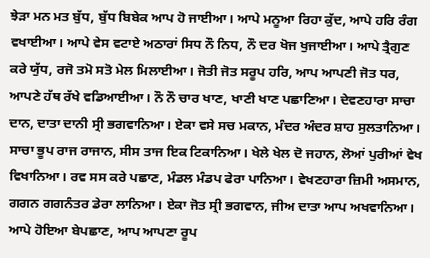ਝੇੜਾ ਮਨ ਮਤ ਬੁੱਧ, ਬੁੱਧ ਬਿਬੇਕ ਆਪ ਹੋ ਜਾਈਆ। ਆਪੇ ਮਨੂਆ ਰਿਹਾ ਕੁੱਦ, ਆਪੇ ਹਰਿ ਰੰਗ ਵਖਾਈਆ। ਆਪੇ ਵੇਸ ਵਟਾਏ ਅਠਾਰਾਂ ਸਿਧ ਨੌ ਨਿਧ, ਨੌ ਦਰ ਖੋਜ ਖੁਜਾਈਆ। ਆਪੇ ਤ੍ਰੈਗੁਣ ਕਰੇ ਯੁੱਧ, ਰਜੋ ਤਮੋ ਸਤੋ ਮੇਲ ਮਿਲਾਈਆ। ਜੋਤੀ ਜੋਤ ਸਰੂਪ ਹਰਿ, ਆਪ ਆਪਣੀ ਜੋਤ ਧਰ, ਆਪਣੇ ਹੱਥ ਰੱਖੇ ਵਡਿਆਈਆ। ਨੌ ਨੌ ਚਾਰ ਖਾਣ, ਖਾਣੀ ਖਾਣ ਪਛਾਣਿਆ। ਦੇਵਣਹਾਰਾ ਸਾਚਾ ਦਾਨ, ਦਾਤਾ ਦਾਨੀ ਸ੍ਰੀ ਭਗਵਾਨਿਆ। ਏਕਾ ਵਸੇ ਸਚ ਮਕਾਨ, ਮੰਦਰ ਅੰਦਰ ਸ਼ਾਹ ਸੁਲਤਾਨਿਆ। ਸਾਚਾ ਭੂਪ ਰਾਜ ਰਾਜਾਨ, ਸੀਸ ਤਾਜ ਇਕ ਟਿਕਾਨਿਆ। ਖੇਲੇ ਖੇਲ ਦੋ ਜਹਾਨ, ਲੋਆਂ ਪੁਰੀਆਂ ਵੇਖ ਵਿਖਾਨਿਆ। ਰਵ ਸਸ ਕਰੇ ਪਛਾਣ, ਮੰਡਲ ਮੰਡਪ ਫੇਰਾ ਪਾਨਿਆ। ਵੇਖਣਹਾਰਾ ਜ਼ਿਮੀ ਅਸਮਾਨ, ਗਗਨ ਗਗਨੰਤਰ ਡੇਰਾ ਲਾਨਿਆ। ਏਕਾ ਜੋਤ ਸ੍ਰੀ ਭਗਵਾਨ, ਜੀਅ ਦਾਤਾ ਆਪ ਅਖਵਾਨਿਆ। ਆਪੇ ਹੋਇਆ ਬੇਪਛਾਣ, ਆਪ ਆਪਣਾ ਰੂਪ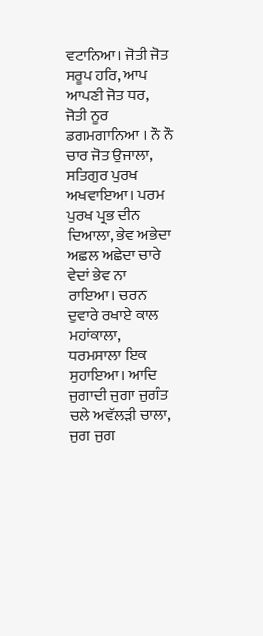ਵਟਾਨਿਆ। ਜੋਤੀ ਜੋਤ ਸਰੂਪ ਹਰਿ, ਆਪ ਆਪਣੀ ਜੋਤ ਧਰ, ਜੋਤੀ ਨੂਰ ਡਗਮਗਾਨਿਆ । ਨੌ ਨੌ ਚਾਰ ਜੋਤ ਉਜਾਲਾ, ਸਤਿਗੁਰ ਪੁਰਖ ਅਖਵਾਇਆ। ਪਰਮ ਪੁਰਖ ਪ੍ਰਭ ਦੀਨ ਦਿਆਲਾ, ਭੇਵ ਅਭੇਦਾ ਅਛਲ ਅਛੇਦਾ ਚਾਰੇ ਵੇਦਾਂ ਭੇਵ ਨਾ ਰਾਇਆ। ਚਰਨ ਦੁਵਾਰੇ ਰਖਾਏ ਕਾਲ ਮਹਾਂਕਾਲਾ, ਧਰਮਸਾਲਾ ਇਕ ਸੁਹਾਇਆ। ਆਦਿ ਜੁਗਾਦੀ ਜੁਗਾ ਜੁਗੰਤ ਚਲੇ ਅਵੱਲੜੀ ਚਾਲਾ, ਜੁਗ ਜੁਗ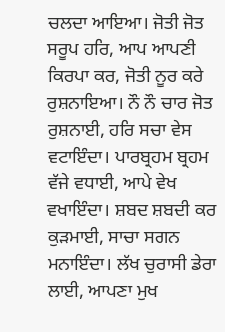ਚਲਦਾ ਆਇਆ। ਜੋਤੀ ਜੋਤ ਸਰੂਪ ਹਰਿ, ਆਪ ਆਪਣੀ ਕਿਰਪਾ ਕਰ, ਜੋਤੀ ਨੂਰ ਕਰੇ ਰੁਸ਼ਨਾਇਆ। ਨੌ ਨੌ ਚਾਰ ਜੋਤ ਰੁਸ਼ਨਾਈ, ਹਰਿ ਸਚਾ ਵੇਸ ਵਟਾਇੰਦਾ। ਪਾਰਬ੍ਰਹਮ ਬ੍ਰਹਮ ਵੱਜੇ ਵਧਾਈ, ਆਪੇ ਵੇਖ ਵਖਾਇੰਦਾ। ਸ਼ਬਦ ਸ਼ਬਦੀ ਕਰ ਕੁੜਮਾਈ, ਸਾਚਾ ਸਗਨ ਮਨਾਇੰਦਾ। ਲੱਖ ਚੁਰਾਸੀ ਡੇਰਾ ਲਾਈ, ਆਪਣਾ ਮੁਖ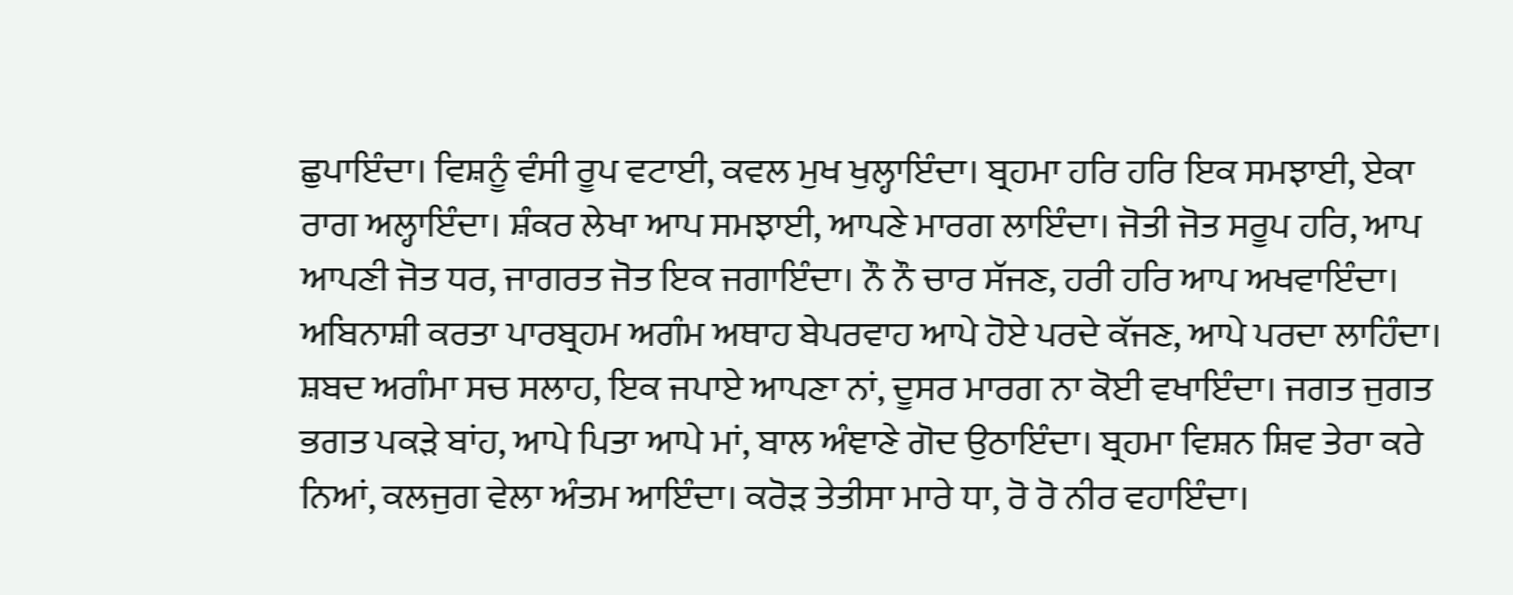ਛੁਪਾਇੰਦਾ। ਵਿਸ਼ਨੂੰ ਵੰਸੀ ਰੂਪ ਵਟਾਈ, ਕਵਲ ਮੁਖ ਖੁਲ੍ਹਾਇੰਦਾ। ਬ੍ਰਹਮਾ ਹਰਿ ਹਰਿ ਇਕ ਸਮਝਾਈ, ਏਕਾ ਰਾਗ ਅਲ੍ਹਾਇੰਦਾ। ਸ਼ੰਕਰ ਲੇਖਾ ਆਪ ਸਮਝਾਈ, ਆਪਣੇ ਮਾਰਗ ਲਾਇੰਦਾ। ਜੋਤੀ ਜੋਤ ਸਰੂਪ ਹਰਿ, ਆਪ ਆਪਣੀ ਜੋਤ ਧਰ, ਜਾਗਰਤ ਜੋਤ ਇਕ ਜਗਾਇੰਦਾ। ਨੌ ਨੌ ਚਾਰ ਸੱਜਣ, ਹਰੀ ਹਰਿ ਆਪ ਅਖਵਾਇੰਦਾ। ਅਬਿਨਾਸ਼ੀ ਕਰਤਾ ਪਾਰਬ੍ਰਹਮ ਅਗੰਮ ਅਥਾਹ ਬੇਪਰਵਾਹ ਆਪੇ ਹੋਏ ਪਰਦੇ ਕੱਜਣ, ਆਪੇ ਪਰਦਾ ਲਾਹਿੰਦਾ। ਸ਼ਬਦ ਅਗੰਮਾ ਸਚ ਸਲਾਹ, ਇਕ ਜਪਾਏ ਆਪਣਾ ਨਾਂ, ਦੂਸਰ ਮਾਰਗ ਨਾ ਕੋਈ ਵਖਾਇੰਦਾ। ਜਗਤ ਜੁਗਤ ਭਗਤ ਪਕੜੇ ਬਾਂਹ, ਆਪੇ ਪਿਤਾ ਆਪੇ ਮਾਂ, ਬਾਲ ਅੰਞਾਣੇ ਗੋਦ ਉਠਾਇੰਦਾ। ਬ੍ਰਹਮਾ ਵਿਸ਼ਨ ਸ਼ਿਵ ਤੇਰਾ ਕਰੇ ਨਿਆਂ, ਕਲਜੁਗ ਵੇਲਾ ਅੰਤਮ ਆਇੰਦਾ। ਕਰੋੜ ਤੇਤੀਸਾ ਮਾਰੇ ਧਾ, ਰੋ ਰੋ ਨੀਰ ਵਹਾਇੰਦਾ।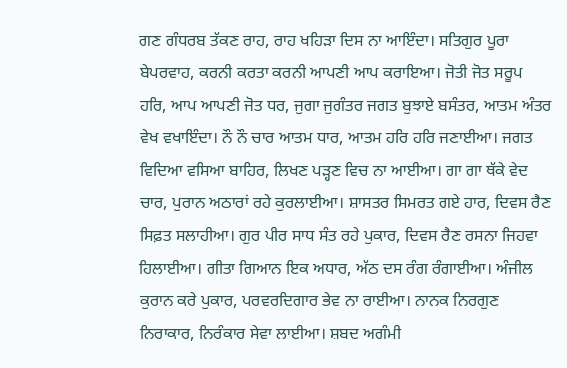ਗਣ ਗੰਧਰਬ ਤੱਕਣ ਰਾਹ, ਰਾਹ ਖਹਿੜਾ ਦਿਸ ਨਾ ਆਇੰਦਾ। ਸਤਿਗੁਰ ਪੂਰਾ ਬੇਪਰਵਾਹ, ਕਰਨੀ ਕਰਤਾ ਕਰਨੀ ਆਪਣੀ ਆਪ ਕਰਾਇਆ। ਜੋਤੀ ਜੋਤ ਸਰੂਪ ਹਰਿ, ਆਪ ਆਪਣੀ ਜੋਤ ਧਰ, ਜੁਗਾ ਜੁਗੰਤਰ ਜਗਤ ਬੁਝਾਏ ਬਸੰਤਰ, ਆਤਮ ਅੰਤਰ ਵੇਖ ਵਖਾਇੰਦਾ। ਨੌ ਨੌ ਚਾਰ ਆਤਮ ਧਾਰ, ਆਤਮ ਹਰਿ ਹਰਿ ਜਣਾਈਆ। ਜਗਤ ਵਿਦਿਆ ਵਸਿਆ ਬਾਹਿਰ, ਲਿਖਣ ਪੜ੍ਹਣ ਵਿਚ ਨਾ ਆਈਆ। ਗਾ ਗਾ ਥੱਕੇ ਵੇਦ ਚਾਰ, ਪੁਰਾਨ ਅਠਾਰਾਂ ਰਹੇ ਕੁਰਲਾਈਆ। ਸ਼ਾਸਤਰ ਸਿਮਰਤ ਗਏ ਹਾਰ, ਦਿਵਸ ਰੈਣ ਸਿਫ਼ਤ ਸਲਾਹੀਆ। ਗੁਰ ਪੀਰ ਸਾਧ ਸੰਤ ਰਹੇ ਪੁਕਾਰ, ਦਿਵਸ ਰੈਣ ਰਸਨਾ ਜਿਹਵਾ ਹਿਲਾਈਆ। ਗੀਤਾ ਗਿਆਨ ਇਕ ਅਧਾਰ, ਅੱਠ ਦਸ ਰੰਗ ਰੰਗਾਈਆ। ਅੰਜੀਲ ਕੁਰਾਨ ਕਰੇ ਪੁਕਾਰ, ਪਰਵਰਦਿਗਾਰ ਭੇਵ ਨਾ ਰਾਈਆ। ਨਾਨਕ ਨਿਰਗੁਣ ਨਿਰਾਕਾਰ, ਨਿਰੰਕਾਰ ਸੇਵਾ ਲਾਈਆ। ਸ਼ਬਦ ਅਗੰਮੀ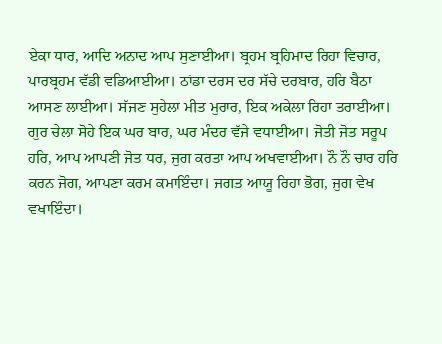ਏਕਾ ਧਾਰ, ਆਦਿ ਅਨਾਦ ਆਪ ਸੁਣਾਈਆ। ਬ੍ਰਹਮ ਬ੍ਰਹਿਮਾਦ ਰਿਹਾ ਵਿਚਾਰ, ਪਾਰਬ੍ਰਹਮ ਵੱਡੀ ਵਡਿਆਈਆ। ਠਾਂਡਾ ਦਰਸ ਦਰ ਸੱਚੇ ਦਰਬਾਰ, ਹਰਿ ਬੈਠਾ ਆਸਣ ਲਾਈਆ। ਸੱਜਣ ਸੁਹੇਲਾ ਮੀਤ ਮੁਰਾਰ, ਇਕ ਅਕੇਲਾ ਰਿਹਾ ਤਰਾਈਆ। ਗੁਰ ਚੇਲਾ ਸੋਹੇ ਇਕ ਘਰ ਬਾਰ, ਘਰ ਮੰਦਰ ਵੱਜੇ ਵਧਾਈਆ। ਜੋਤੀ ਜੋਤ ਸਰੂਪ ਹਰਿ, ਆਪ ਆਪਣੀ ਜੋਤ ਧਰ, ਜੁਗ ਕਰਤਾ ਆਪ ਅਖਵਾਈਆ। ਨੌ ਨੌ ਚਾਰ ਹਰਿ ਕਰਨ ਜੋਗ, ਆਪਣਾ ਕਰਮ ਕਮਾਇੰਦਾ। ਜਗਤ ਆਯੂ ਰਿਹਾ ਭੋਗ, ਜੁਗ ਵੇਖ ਵਖਾਇੰਦਾ।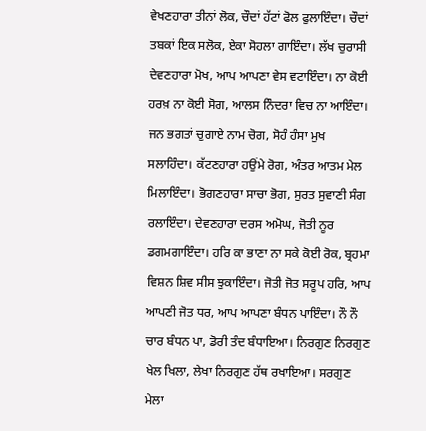ਵੇਖਣਹਾਰਾ ਤੀਨਾਂ ਲੋਕ, ਚੌਦਾਂ ਹੱਟਾਂ ਫੋਲ ਫੁਲਾਇੰਦਾ। ਚੌਦਾਂ ਤਬਕਾਂ ਇਕ ਸਲੋਕ, ਏਕਾ ਸੋਹਲਾ ਗਾਇੰਦਾ। ਲੱਖ ਚੁਰਾਸੀ ਦੇਵਣਹਾਰਾ ਮੋਖ, ਆਪ ਆਪਣਾ ਵੇਸ ਵਟਾਇੰਦਾ। ਨਾ ਕੋਈ ਹਰਖ਼ ਨਾ ਕੋਈ ਸੋਗ, ਆਲਸ ਨਿੰਦਰਾ ਵਿਚ ਨਾ ਆਇੰਦਾ। ਜਨ ਭਗਤਾਂ ਚੁਗਾਏ ਨਾਮ ਚੋਗ, ਸੋਹੰ ਹੰਸਾ ਮੁਖ ਸਲਾਹਿੰਦਾ। ਕੱਟਣਹਾਰਾ ਹਉਂਮੇ ਰੋਗ, ਅੰਤਰ ਆਤਮ ਮੇਲ ਮਿਲਾਇੰਦਾ। ਭੋਗਣਹਾਰਾ ਸਾਚਾ ਭੋਗ, ਸੁਰਤ ਸੁਵਾਣੀ ਸੰਗ ਰਲਾਇੰਦਾ। ਦੇਵਣਹਾਰਾ ਦਰਸ ਅਮੋਘ, ਜੋਤੀ ਨੂਰ ਡਗਮਗਾਇੰਦਾ। ਹਰਿ ਕਾ ਭਾਣਾ ਨਾ ਸਕੇ ਕੋਈ ਰੋਕ, ਬ੍ਰਹਮਾ ਵਿਸ਼ਨ ਸ਼ਿਵ ਸੀਸ ਝੁਕਾਇੰਦਾ। ਜੋਤੀ ਜੋਤ ਸਰੂਪ ਹਰਿ, ਆਪ ਆਪਣੀ ਜੋਤ ਧਰ, ਆਪ ਆਪਣਾ ਬੰਧਨ ਪਾਇੰਦਾ। ਨੌ ਨੌ ਚਾਰ ਬੰਧਨ ਪਾ, ਡੋਰੀ ਤੰਦ ਬੰਧਾਇਆ। ਨਿਰਗੁਣ ਨਿਰਗੁਣ ਖੇਲ ਖਿਲਾ, ਲੇਖਾ ਨਿਰਗੁਣ ਹੱਥ ਰਖਾਇਆ। ਸਰਗੁਣ ਮੇਲਾ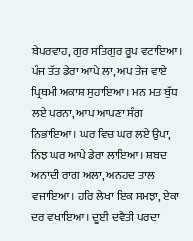ਬੇਪਰਵਾਹ, ਗੁਰ ਸਤਿਗੁਰ ਰੂਪ ਵਟਾਇਆ। ਪੰਜ ਤੱਤ ਡੇਰਾ ਆਪੇ ਲਾ, ਅਪ ਤੇਜ ਵਾਏ ਪ੍ਰਿਥਮੀ ਅਕਾਸ਼ ਸੁਹਾਇਆ। ਮਨ ਮਤ ਬੁੱਧ ਲਏ ਪਰਨਾ, ਆਪ ਆਪਣਾ ਸੰਗ ਨਿਭਾਇਆ। ਘਰ ਵਿਚ ਘਰ ਲਏ ਉਪਾ, ਨਿਝ ਘਰ ਆਪੇ ਡੇਰਾ ਲਾਇਆ। ਸ਼ਬਦ ਅਨਾਦੀ ਰਾਗ ਅਲਾ, ਅਨਹਦ ਤਾਲ ਵਜਾਇਆ। ਹਰਿ ਲੇਖਾ ਇਕ ਸਮਝਾ, ਏਕਾ ਦਰ ਵਖਾਇਆ। ਦੂਈ ਦਵੈਤੀ ਪਰਦਾ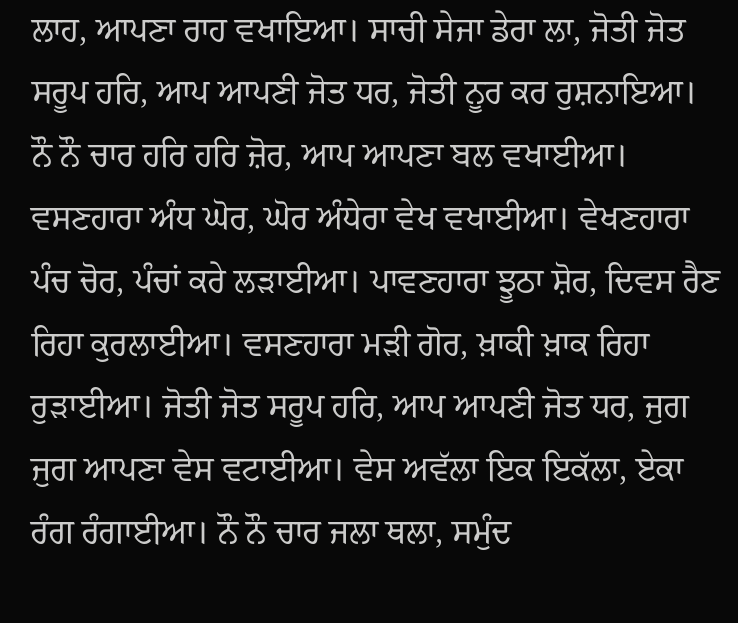ਲਾਹ, ਆਪਣਾ ਰਾਹ ਵਖਾਇਆ। ਸਾਚੀ ਸੇਜਾ ਡੇਰਾ ਲਾ, ਜੋਤੀ ਜੋਤ ਸਰੂਪ ਹਰਿ, ਆਪ ਆਪਣੀ ਜੋਤ ਧਰ, ਜੋਤੀ ਨੂਰ ਕਰ ਰੁਸ਼ਨਾਇਆ। ਨੌ ਨੌ ਚਾਰ ਹਰਿ ਹਰਿ ਜ਼ੋਰ, ਆਪ ਆਪਣਾ ਬਲ ਵਖਾਈਆ। ਵਸਣਹਾਰਾ ਅੰਧ ਘੋਰ, ਘੋਰ ਅੰਧੇਰਾ ਵੇਖ ਵਖਾਈਆ। ਵੇਖਣਹਾਰਾ ਪੰਚ ਚੋਰ, ਪੰਚਾਂ ਕਰੇ ਲੜਾਈਆ। ਪਾਵਣਹਾਰਾ ਝੂਠਾ ਸ਼ੋਰ, ਦਿਵਸ ਰੈਣ ਰਿਹਾ ਕੁਰਲਾਈਆ। ਵਸਣਹਾਰਾ ਮੜੀ ਗੋਰ, ਖ਼ਾਕੀ ਖ਼ਾਕ ਰਿਹਾ ਰੁੜਾਈਆ। ਜੋਤੀ ਜੋਤ ਸਰੂਪ ਹਰਿ, ਆਪ ਆਪਣੀ ਜੋਤ ਧਰ, ਜੁਗ ਜੁਗ ਆਪਣਾ ਵੇਸ ਵਟਾਈਆ। ਵੇਸ ਅਵੱਲਾ ਇਕ ਇਕੱਲਾ, ਏਕਾ ਰੰਗ ਰੰਗਾਈਆ। ਨੌ ਨੌ ਚਾਰ ਜਲਾ ਥਲਾ, ਸਮੁੰਦ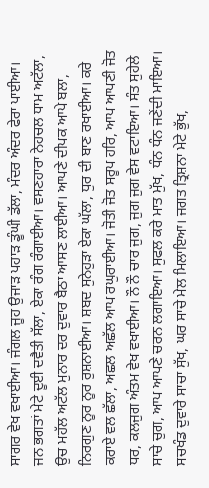ਸਾਗਰ ਵੇਖ ਵਖਾਈਆ। ਜੰਗਲ ਜੂਹ ਉਜਾੜ ਪਹਾੜ ਡੂੰਘੀ ਡੱਲਾ, ਮੰਦਰ ਅੰਦਰ ਫੇਰਾ ਪਾਈਆ। ਜਨ ਭਗਤਾਂ ਮੇਟੇ ਦੂਈ ਦਵੈਤੀ ਸੱਲਾ, ਏਕਾ ਰੰਗ ਰੰਗਾਈਆ। ਵਸਣਹਾਰਾ ਨੇਹਚਲ ਧਾਮ ਅਟੱਲਾ, ਉਚ ਮਹੱਲ ਅਟੱਲ ਮੁਨਾਰ ਦਰ ਦੁਵਾਰ ਬੈਠਾ ਆਸਣ ਲਾਈਆ। ਆਪਣੇ ਦੀਪਕ ਆਪੇ ਬਲਾ, ਨਿਰਗੁਣ ਨੂਰ ਨੂਰ ਰੁਸ਼ਨਾਈਆ। ਸ਼ਬਦ ਸੁਨੇਹੁੜਾ ਏਕਾ ਘੱਲਾ, ਧੁਰ ਦੀ ਬਾਣ ਰਖਾਈਆ। ਕਰੇ ਕਰਾਏ ਵਲ ਛੱਲਾ, ਅਛਲ ਅਛੱਲ ਆਪ ਰਘੁਰਾਈਆ। ਜੋਤੀ ਜੋਤ ਸਰੂਪ ਹਰਿ, ਆਪ ਆਪਣੀ ਜੋਤ ਧਰ, ਕਲਜੁਗ ਅੰਤਮ ਵੇਖ ਵਖਾਈਆ। ਨੌ ਨੌ ਚਾਰ ਜੁਗ, ਜੁਗ ਜੁਗ ਵੇਸ ਵਟਾਇਆ। ਸੰਤ ਸੁਹੇਲੇ ਸਾਚੇ ਚੁਗ, ਆਪ ਆਪਣੇ ਚਰਨ ਲਗਾਇਆ। ਸੁਫਲ ਕਰੇ ਮਾਤ ਮੁੱਖ, ਧੰਨ ਧੰਨ ਜਣੇਂਦੀ ਮਾਇਆ। ਸਚਖੰਡ ਦੁਵਾਰੇ ਸਾਚਾ ਸੁੱਖ, ਘਰ ਸਾਚੇ ਮੇਲ ਮਿਲਾਇਆ। ਜਗਤ ਤ੍ਰਿਸ਼ਨਾ ਮੇਟੇ ਭੁੱਖ,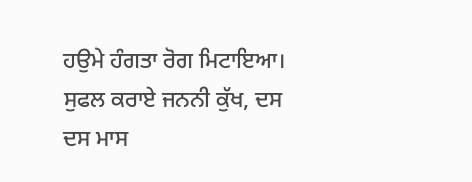ਹਉਮੇ ਹੰਗਤਾ ਰੋਗ ਮਿਟਾਇਆ। ਸੁਫਲ ਕਰਾਏ ਜਨਨੀ ਕੁੱਖ, ਦਸ ਦਸ ਮਾਸ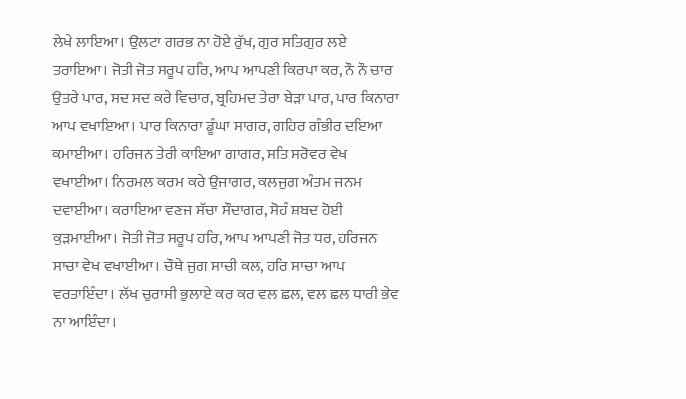ਲੇਖੇ ਲਾਇਆ। ਉਲਟਾ ਗਰਭ ਨਾ ਹੋਏ ਰੁੱਖ, ਗੁਰ ਸਤਿਗੁਰ ਲਏ ਤਰਾਇਆ। ਜੋਤੀ ਜੋਤ ਸਰੂਪ ਹਰਿ, ਆਪ ਆਪਣੀ ਕਿਰਪਾ ਕਰ, ਨੌ ਨੌ ਚਾਰ ਉਤਰੇ ਪਾਰ, ਸਦ ਸਦ ਕਰੇ ਵਿਚਾਰ, ਬ੍ਰਹਿਮਦ ਤੇਰਾ ਬੇੜਾ ਪਾਰ, ਪਾਰ ਕਿਨਾਰਾ ਆਪ ਵਖਾਇਆ। ਪਾਰ ਕਿਨਾਰਾ ਡੂੰਘਾ ਸਾਗਰ, ਗਹਿਰ ਗੰਭੀਰ ਦਇਆ ਕਮਾਈਆ। ਹਰਿਜਨ ਤੇਰੀ ਕਾਇਆ ਗਾਗਰ, ਸਤਿ ਸਰੋਵਰ ਵੇਖ ਵਖਾਈਆ। ਨਿਰਮਲ ਕਰਮ ਕਰੇ ਉਜਾਗਰ, ਕਲਜੁਗ ਅੰਤਮ ਜਨਮ ਦਵਾਈਆ। ਕਰਾਇਆ ਵਣਜ ਸੱਚਾ ਸੌਦਾਗਰ, ਸੋਹੰ ਸ਼ਬਦ ਹੋਈ ਕੁੜਮਾਈਆ। ਜੋਤੀ ਜੋਤ ਸਰੂਪ ਹਰਿ, ਆਪ ਆਪਣੀ ਜੋਤ ਧਰ, ਹਰਿਜਨ ਸਾਚਾ ਵੇਖ ਵਖਾਈਆ। ਚੌਥੇ ਜੁਗ ਸਾਚੀ ਕਲ, ਹਰਿ ਸਾਚਾ ਆਪ ਵਰਤਾਇੰਦਾ। ਲੱਖ ਚੁਰਾਸੀ ਭੁਲਾਏ ਕਰ ਕਰ ਵਲ ਛਲ, ਵਲ ਛਲ ਧਾਰੀ ਭੇਵ ਨਾ ਆਇੰਦਾ।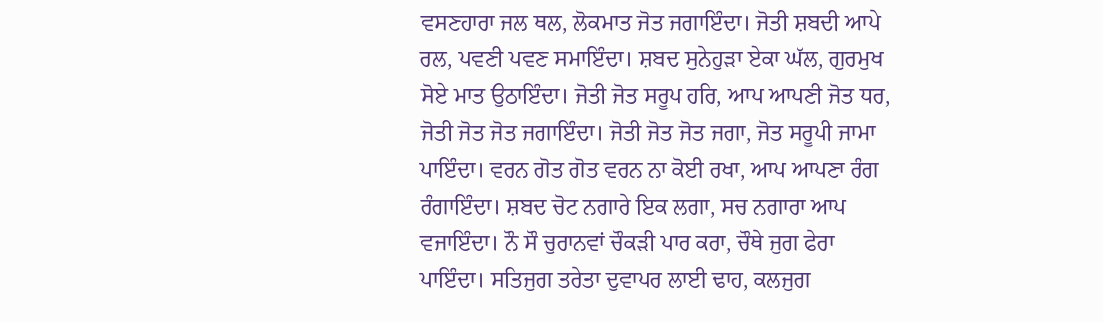ਵਸਣਹਾਰਾ ਜਲ ਥਲ, ਲੋਕਮਾਤ ਜੋਤ ਜਗਾਇੰਦਾ। ਜੋਤੀ ਸ਼ਬਦੀ ਆਪੇ ਰਲ, ਪਵਣੀ ਪਵਣ ਸਮਾਇੰਦਾ। ਸ਼ਬਦ ਸੁਨੇਹੁੜਾ ਏਕਾ ਘੱਲ, ਗੁਰਮੁਖ ਸੋਏ ਮਾਤ ਉਠਾਇੰਦਾ। ਜੋਤੀ ਜੋਤ ਸਰੂਪ ਹਰਿ, ਆਪ ਆਪਣੀ ਜੋਤ ਧਰ, ਜੋਤੀ ਜੋਤ ਜੋਤ ਜਗਾਇੰਦਾ। ਜੋਤੀ ਜੋਤ ਜੋਤ ਜਗਾ, ਜੋਤ ਸਰੂਪੀ ਜਾਮਾ ਪਾਇੰਦਾ। ਵਰਨ ਗੋਤ ਗੋਤ ਵਰਨ ਨਾ ਕੋਈ ਰਖਾ, ਆਪ ਆਪਣਾ ਰੰਗ ਰੰਗਾਇੰਦਾ। ਸ਼ਬਦ ਚੋਟ ਨਗਾਰੇ ਇਕ ਲਗਾ, ਸਚ ਨਗਾਰਾ ਆਪ ਵਜਾਇੰਦਾ। ਨੌ ਸੌ ਚੁਰਾਨਵਾਂ ਚੌਕੜੀ ਪਾਰ ਕਰਾ, ਚੌਥੇ ਜੁਗ ਫੇਰਾ ਪਾਇੰਦਾ। ਸਤਿਜੁਗ ਤਰੇਤਾ ਦੁਵਾਪਰ ਲਾਈ ਢਾਹ, ਕਲਜੁਗ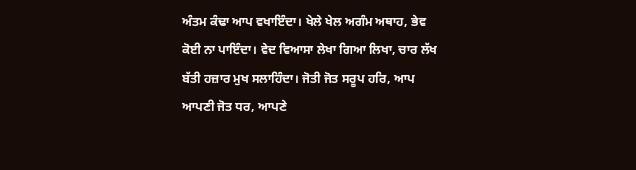ਅੰਤਮ ਕੰਢਾ ਆਪ ਵਖਾਇੰਦਾ। ਖੇਲੇ ਖੇਲ ਅਗੰਮ ਅਥਾਹ, ਭੇਵ ਕੋਈ ਨਾ ਪਾਇੰਦਾ। ਵੇਦ ਵਿਆਸਾ ਲੇਖਾ ਗਿਆ ਲਿਖਾ, ਚਾਰ ਲੱਖ ਬੱਤੀ ਹਜ਼ਾਰ ਮੁਖ ਸਲਾਹਿੰਦਾ। ਜੋਤੀ ਜੋਤ ਸਰੂਪ ਹਰਿ, ਆਪ ਆਪਣੀ ਜੋਤ ਧਰ, ਆਪਣੇ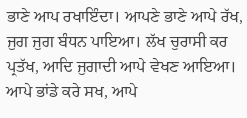ਭਾਣੇ ਆਪ ਰਖਾਇੰਦਾ। ਆਪਣੇ ਭਾਣੇ ਆਪੇ ਰੱਖ, ਜੁਗ ਜੁਗ ਬੰਧਨ ਪਾਇਆ। ਲੱਖ ਚੁਰਾਸੀ ਕਰ ਪ੍ਰਤੱਖ, ਆਦਿ ਜੁਗਾਦੀ ਆਪੇ ਵੇਖਣ ਆਇਆ। ਆਪੇ ਭਾਂਡੇ ਕਰੇ ਸਖ, ਆਪੇ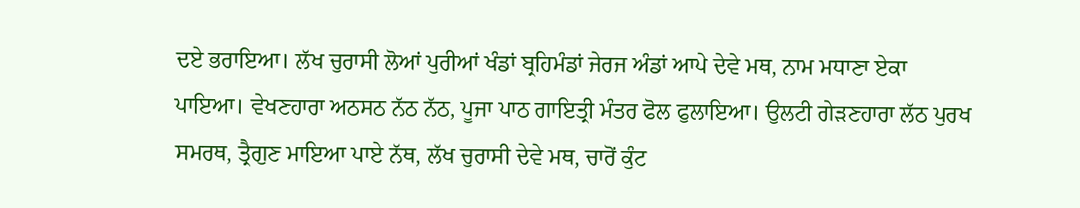ਦਏ ਭਰਾਇਆ। ਲੱਖ ਚੁਰਾਸੀ ਲੋਆਂ ਪੁਰੀਆਂ ਖੰਡਾਂ ਬ੍ਰਹਿਮੰਡਾਂ ਜੇਰਜ ਅੰਡਾਂ ਆਪੇ ਦੇਵੇ ਮਥ, ਨਾਮ ਮਧਾਣਾ ਏਕਾ ਪਾਇਆ। ਵੇਖਣਹਾਰਾ ਅਠਸਠ ਨੱਠ ਨੱਠ, ਪੂਜਾ ਪਾਠ ਗਾਇਤ੍ਰੀ ਮੰਤਰ ਫੋਲ ਫੁਲਾਇਆ। ਉਲਟੀ ਗੇੜਣਹਾਰਾ ਲੱਠ ਪੁਰਖ ਸਮਰਥ, ਤ੍ਰੈਗੁਣ ਮਾਇਆ ਪਾਏ ਨੱਥ, ਲੱਖ ਚੁਰਾਸੀ ਦੇਵੇ ਮਥ, ਚਾਰੋਂ ਕੁੰਟ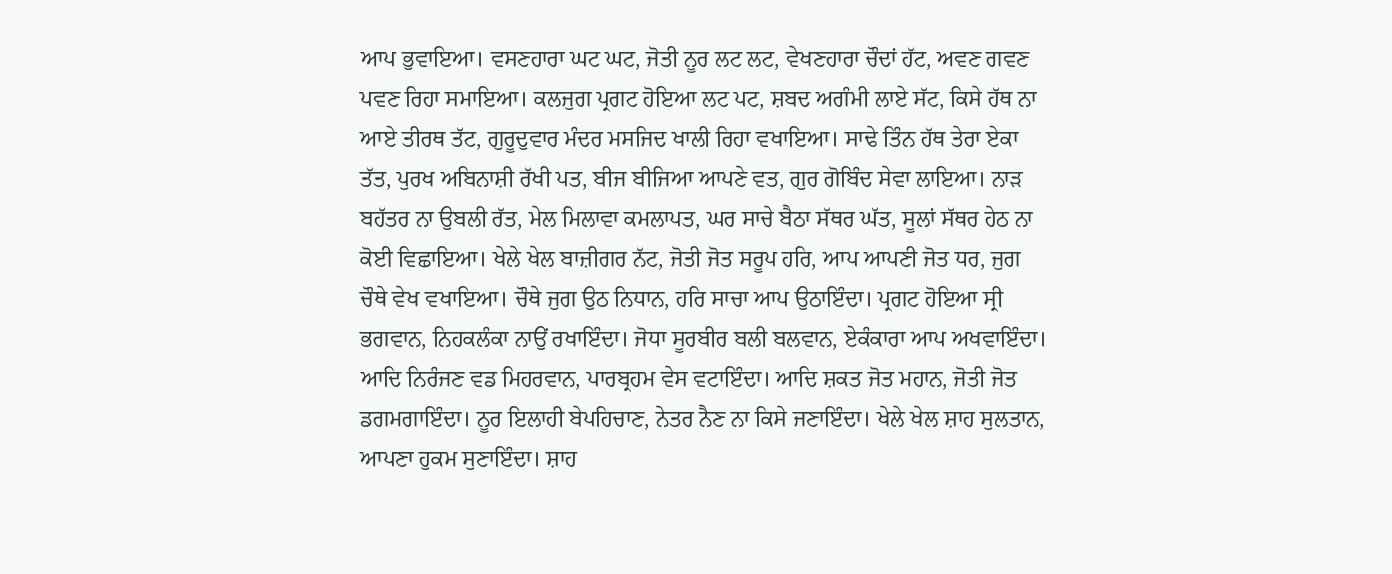ਆਪ ਭੁਵਾਇਆ। ਵਸਣਹਾਰਾ ਘਟ ਘਟ, ਜੋਤੀ ਨੂਰ ਲਟ ਲਟ, ਵੇਖਣਹਾਰਾ ਚੌਦਾਂ ਹੱਟ, ਅਵਣ ਗਵਣ ਪਵਣ ਰਿਹਾ ਸਮਾਇਆ। ਕਲਜੁਗ ਪ੍ਰਗਟ ਹੋਇਆ ਲਟ ਪਟ, ਸ਼ਬਦ ਅਗੰਮੀ ਲਾਏ ਸੱਟ, ਕਿਸੇ ਹੱਥ ਨਾ ਆਏ ਤੀਰਥ ਤੱਟ, ਗੁਰੂਦੁਵਾਰ ਮੰਦਰ ਮਸਜਿਦ ਖਾਲੀ ਰਿਹਾ ਵਖਾਇਆ। ਸਾਢੇ ਤਿੰਨ ਹੱਥ ਤੇਰਾ ਏਕਾ ਤੱਤ, ਪੁਰਖ ਅਬਿਨਾਸ਼ੀ ਰੱਖੀ ਪਤ, ਬੀਜ ਬੀਜਿਆ ਆਪਣੇ ਵਤ, ਗੁਰ ਗੋਬਿੰਦ ਸੇਵਾ ਲਾਇਆ। ਨਾੜ ਬਹੱਤਰ ਨਾ ਉਬਲੀ ਰੱਤ, ਮੇਲ ਮਿਲਾਵਾ ਕਮਲਾਪਤ, ਘਰ ਸਾਚੇ ਬੈਠਾ ਸੱਥਰ ਘੱਤ, ਸੂਲਾਂ ਸੱਥਰ ਹੇਠ ਨਾ ਕੋਈ ਵਿਛਾਇਆ। ਖੇਲੇ ਖੇਲ ਬਾਜ਼ੀਗਰ ਨੱਟ, ਜੋਤੀ ਜੋਤ ਸਰੂਪ ਹਰਿ, ਆਪ ਆਪਣੀ ਜੋਤ ਧਰ, ਜੁਗ ਚੌਥੇ ਵੇਖ ਵਖਾਇਆ। ਚੌਥੇ ਜੁਗ ਉਠ ਨਿਧਾਨ, ਹਰਿ ਸਾਚਾ ਆਪ ਉਠਾਇੰਦਾ। ਪ੍ਰਗਟ ਹੋਇਆ ਸ੍ਰੀ ਭਗਵਾਨ, ਨਿਹਕਲੰਕਾ ਨਾਉਂ ਰਖਾਇੰਦਾ। ਜੋਧਾ ਸੂਰਬੀਰ ਬਲੀ ਬਲਵਾਨ, ਏਕੰਕਾਰਾ ਆਪ ਅਖਵਾਇੰਦਾ। ਆਦਿ ਨਿਰੰਜਣ ਵਡ ਮਿਹਰਵਾਨ, ਪਾਰਬ੍ਰਹਮ ਵੇਸ ਵਟਾਇੰਦਾ। ਆਦਿ ਸ਼ਕਤ ਜੋਤ ਮਹਾਨ, ਜੋਤੀ ਜੋਤ ਡਗਮਗਾਇੰਦਾ। ਨੂਰ ਇਲਾਹੀ ਬੇਪਹਿਚਾਣ, ਨੇਤਰ ਨੈਣ ਨਾ ਕਿਸੇ ਜਣਾਇੰਦਾ। ਖੇਲੇ ਖੇਲ ਸ਼ਾਹ ਸੁਲਤਾਨ, ਆਪਣਾ ਹੁਕਮ ਸੁਣਾਇੰਦਾ। ਸ਼ਾਹ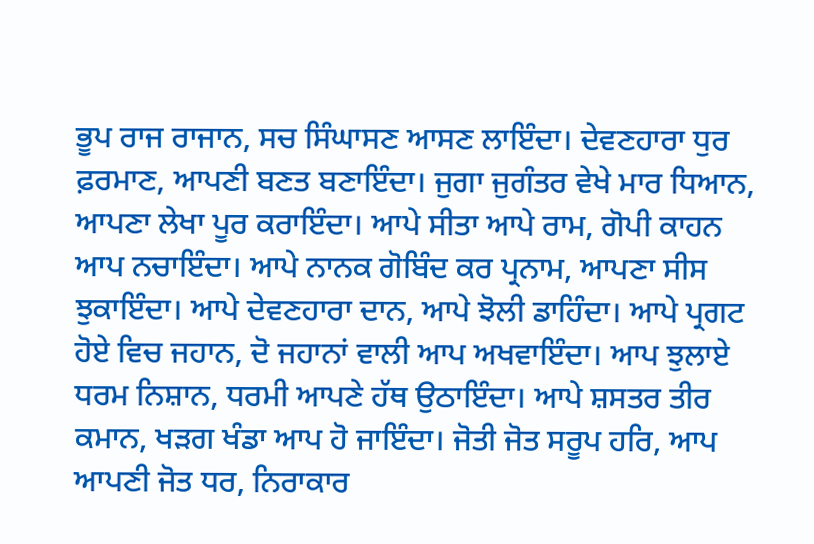ਭੂਪ ਰਾਜ ਰਾਜਾਨ, ਸਚ ਸਿੰਘਾਸਣ ਆਸਣ ਲਾਇੰਦਾ। ਦੇਵਣਹਾਰਾ ਧੁਰ ਫ਼ਰਮਾਣ, ਆਪਣੀ ਬਣਤ ਬਣਾਇੰਦਾ। ਜੁਗਾ ਜੁਗੰਤਰ ਵੇਖੇ ਮਾਰ ਧਿਆਨ, ਆਪਣਾ ਲੇਖਾ ਪੂਰ ਕਰਾਇੰਦਾ। ਆਪੇ ਸੀਤਾ ਆਪੇ ਰਾਮ, ਗੋਪੀ ਕਾਹਨ ਆਪ ਨਚਾਇੰਦਾ। ਆਪੇ ਨਾਨਕ ਗੋਬਿੰਦ ਕਰ ਪ੍ਰਨਾਮ, ਆਪਣਾ ਸੀਸ ਝੁਕਾਇੰਦਾ। ਆਪੇ ਦੇਵਣਹਾਰਾ ਦਾਨ, ਆਪੇ ਝੋਲੀ ਡਾਹਿੰਦਾ। ਆਪੇ ਪ੍ਰਗਟ ਹੋਏ ਵਿਚ ਜਹਾਨ, ਦੋ ਜਹਾਨਾਂ ਵਾਲੀ ਆਪ ਅਖਵਾਇੰਦਾ। ਆਪ ਝੁਲਾਏ ਧਰਮ ਨਿਸ਼ਾਨ, ਧਰਮੀ ਆਪਣੇ ਹੱਥ ਉਠਾਇੰਦਾ। ਆਪੇ ਸ਼ਸਤਰ ਤੀਰ ਕਮਾਨ, ਖੜਗ ਖੰਡਾ ਆਪ ਹੋ ਜਾਇੰਦਾ। ਜੋਤੀ ਜੋਤ ਸਰੂਪ ਹਰਿ, ਆਪ ਆਪਣੀ ਜੋਤ ਧਰ, ਨਿਰਾਕਾਰ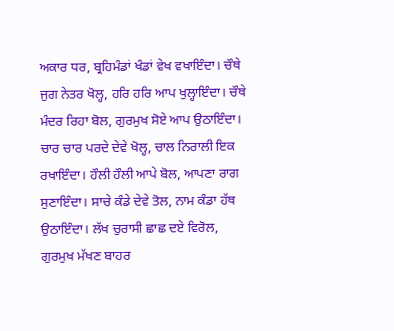ਅਕਾਰ ਧਰ, ਬ੍ਰਹਿਮੰਡਾਂ ਖੰਡਾਂ ਵੇਖ ਵਖਾਇੰਦਾ। ਚੌਥੇ ਜੁਗ ਨੇਤਰ ਖੋਲ੍ਹ, ਹਰਿ ਹਰਿ ਆਪ ਖੁਲ੍ਹਾਇੰਦਾ। ਚੌਥੇ ਮੰਦਰ ਰਿਹਾ ਬੋਲ, ਗੁਰਮੁਖ ਸੋਏ ਆਪ ਉਠਾਇੰਦਾ। ਚਾਰ ਚਾਰ ਪਰਦੇ ਦੇਵੇ ਖੋਲ੍ਹ, ਚਾਲ ਨਿਰਾਲੀ ਇਕ ਰਖਾਇੰਦਾ। ਹੌਲੀ ਹੌਲੀ ਆਪੇ ਬੋਲ, ਆਪਣਾ ਰਾਗ ਸੁਣਾਇੰਦਾ। ਸਾਚੇ ਕੰਡੇ ਦੇਵੇ ਤੋਲ, ਨਾਮ ਕੰਡਾ ਹੱਥ ਉਠਾਇੰਦਾ। ਲੱਖ ਚੁਰਾਸੀ ਛਾਛ ਦਏ ਵਿਰੋਲ, ਗੁਰਮੁਖ ਮੱਖਣ ਬਾਹਰ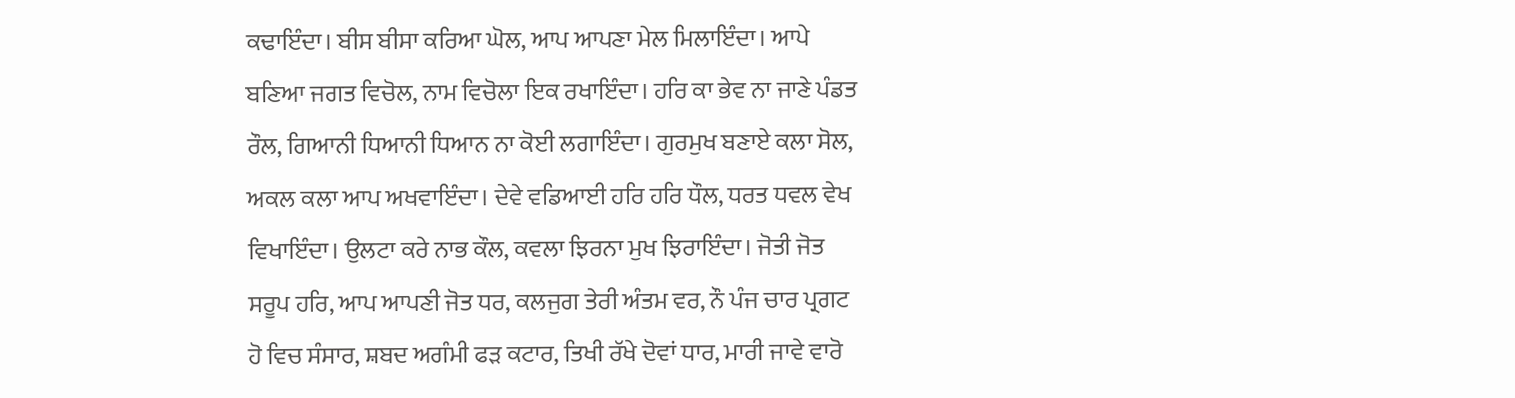ਕਢਾਇੰਦਾ। ਬੀਸ ਬੀਸਾ ਕਰਿਆ ਘੋਲ, ਆਪ ਆਪਣਾ ਮੇਲ ਮਿਲਾਇੰਦਾ। ਆਪੇ ਬਣਿਆ ਜਗਤ ਵਿਚੋਲ, ਨਾਮ ਵਿਚੋਲਾ ਇਕ ਰਖਾਇੰਦਾ। ਹਰਿ ਕਾ ਭੇਵ ਨਾ ਜਾਣੇ ਪੰਡਤ ਰੌਲ, ਗਿਆਨੀ ਧਿਆਨੀ ਧਿਆਨ ਨਾ ਕੋਈ ਲਗਾਇੰਦਾ। ਗੁਰਮੁਖ ਬਣਾਏ ਕਲਾ ਸੋਲ, ਅਕਲ ਕਲਾ ਆਪ ਅਖਵਾਇੰਦਾ। ਦੇਵੇ ਵਡਿਆਈ ਹਰਿ ਹਰਿ ਧੌਲ, ਧਰਤ ਧਵਲ ਵੇਖ ਵਿਖਾਇੰਦਾ। ਉਲਟਾ ਕਰੇ ਨਾਭ ਕੌਲ, ਕਵਲਾ ਝਿਰਨਾ ਮੁਖ ਝਿਰਾਇੰਦਾ। ਜੋਤੀ ਜੋਤ ਸਰੂਪ ਹਰਿ, ਆਪ ਆਪਣੀ ਜੋਤ ਧਰ, ਕਲਜੁਗ ਤੇਰੀ ਅੰਤਮ ਵਰ, ਨੌ ਪੰਜ ਚਾਰ ਪ੍ਰਗਟ ਹੋ ਵਿਚ ਸੰਸਾਰ, ਸ਼ਬਦ ਅਗੰਮੀ ਫੜ ਕਟਾਰ, ਤਿਖੀ ਰੱਖੇ ਦੋਵਾਂ ਧਾਰ, ਮਾਰੀ ਜਾਵੇ ਵਾਰੋ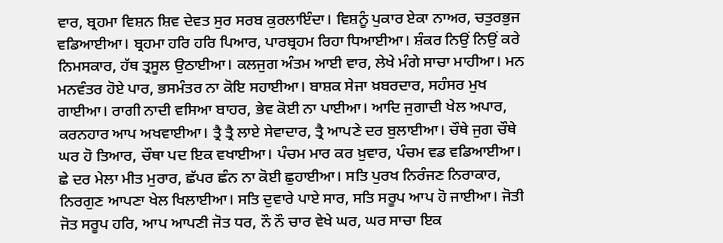ਵਾਰ, ਬ੍ਰਹਮਾ ਵਿਸ਼ਨ ਸ਼ਿਵ ਦੇਵਤ ਸੁਰ ਸਰਬ ਕੁਰਲਾਇੰਦਾ। ਵਿਸ਼ਨੂੰ ਪੁਕਾਰ ਏਕਾ ਨਾਅਰ, ਚਤੁਰਭੁਜ ਵਡਿਆਈਆ। ਬ੍ਰਹਮਾ ਹਰਿ ਹਰਿ ਪਿਆਰ, ਪਾਰਬ੍ਰਹਮ ਰਿਹਾ ਧਿਆਈਆ। ਸ਼ੰਕਰ ਨਿਉਂ ਨਿਉਂ ਕਰੇ ਨਿਮਸਕਾਰ, ਹੱਥ ਤ੍ਰਸੂਲ ਉਠਾਈਆ। ਕਲਜੁਗ ਅੰਤਮ ਆਈ ਵਾਰ, ਲੇਖੇ ਮੰਗੇ ਸਾਚਾ ਮਾਹੀਆ। ਮਨ ਮਨਵੰਤਰ ਹੋਏ ਪਾਰ, ਭਸਮੰਤਰ ਨਾ ਕੋਇ ਸਹਾਈਆ। ਬਾਸ਼ਕ ਸੇਜਾ ਖ਼ਬਰਦਾਰ, ਸਹੰਸਰ ਮੁਖ ਗਾਈਆ। ਰਾਗੀ ਨਾਦੀ ਵਸਿਆ ਬਾਹਰ, ਭੇਵ ਕੋਈ ਨਾ ਪਾਈਆ। ਆਦਿ ਜੁਗਾਦੀ ਖੇਲ ਅਪਾਰ, ਕਰਨਹਾਰ ਆਪ ਅਖਵਾਈਆ। ਤ੍ਰੈ ਤ੍ਰੈ ਲਾਏ ਸੇਵਾਦਾਰ, ਤ੍ਰੈ ਆਪਣੇ ਦਰ ਬੁਲਾਈਆ। ਚੌਥੇ ਜੁਗ ਚੌਥੇ ਘਰ ਹੋ ਤਿਆਰ, ਚੌਥਾ ਪਦ ਇਕ ਵਖਾਈਆ। ਪੰਚਮ ਮਾਰ ਕਰ ਖ਼ੁਵਾਰ, ਪੰਚਮ ਵਡ ਵਡਿਆਈਆ। ਛੇ ਦਰ ਮੇਲਾ ਮੀਤ ਮੁਰਾਰ, ਛੱਪਰ ਛੰਨ ਨਾ ਕੋਈ ਛੁਹਾਈਆ। ਸਤਿ ਪੁਰਖ ਨਿਰੰਜਣ ਨਿਰਾਕਾਰ, ਨਿਰਗੁਣ ਆਪਣਾ ਖੇਲ ਖਿਲਾਈਆ। ਸਤਿ ਦੁਵਾਰੇ ਪਾਏ ਸਾਰ, ਸਤਿ ਸਰੂਪ ਆਪ ਹੋ ਜਾਈਆ। ਜੋਤੀ ਜੋਤ ਸਰੂਪ ਹਰਿ, ਆਪ ਆਪਣੀ ਜੋਤ ਧਰ, ਨੌ ਨੌ ਚਾਰ ਵੇਖੇ ਘਰ, ਘਰ ਸਾਚਾ ਇਕ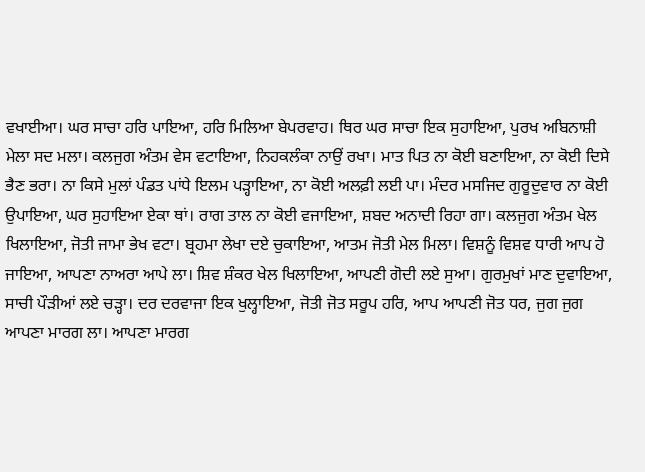ਵਖਾਈਆ। ਘਰ ਸਾਚਾ ਹਰਿ ਪਾਇਆ, ਹਰਿ ਮਿਲਿਆ ਬੇਪਰਵਾਹ। ਥਿਰ ਘਰ ਸਾਚਾ ਇਕ ਸੁਹਾਇਆ, ਪੁਰਖ ਅਬਿਨਾਸ਼ੀ ਮੇਲਾ ਸਦ ਮਲਾ। ਕਲਜੁਗ ਅੰਤਮ ਵੇਸ ਵਟਾਇਆ, ਨਿਹਕਲੰਕਾ ਨਾਉਂ ਰਖਾ। ਮਾਤ ਪਿਤ ਨਾ ਕੋਈ ਬਣਾਇਆ, ਨਾ ਕੋਈ ਦਿਸੇ ਭੈਣ ਭਰਾ। ਨਾ ਕਿਸੇ ਮੁਲਾਂ ਪੰਡਤ ਪਾਂਧੇ ਇਲਮ ਪੜ੍ਹਾਇਆ, ਨਾ ਕੋਈ ਅਲਫ਼ੀ ਲਈ ਪਾ। ਮੰਦਰ ਮਸਜਿਦ ਗੁਰੂਦੁਵਾਰ ਨਾ ਕੋਈ ਉਪਾਇਆ, ਘਰ ਸੁਹਾਇਆ ਏਕਾ ਥਾਂ। ਰਾਗ ਤਾਲ ਨਾ ਕੋਈ ਵਜਾਇਆ, ਸ਼ਬਦ ਅਨਾਦੀ ਰਿਹਾ ਗਾ। ਕਲਜੁਗ ਅੰਤਮ ਖੇਲ ਖਿਲਾਇਆ, ਜੋਤੀ ਜਾਮਾ ਭੇਖ ਵਟਾ। ਬ੍ਰਹਮਾ ਲੇਖਾ ਦਏ ਚੁਕਾਇਆ, ਆਤਮ ਜੋਤੀ ਮੇਲ ਮਿਲਾ। ਵਿਸ਼ਨੂੰ ਵਿਸ਼ਵ ਧਾਰੀ ਆਪ ਹੋ ਜਾਇਆ, ਆਪਣਾ ਨਾਅਰਾ ਆਪੇ ਲਾ। ਸ਼ਿਵ ਸ਼ੰਕਰ ਖੇਲ ਖਿਲਾਇਆ, ਆਪਣੀ ਗੋਦੀ ਲਏ ਸੁਆ। ਗੁਰਮੁਖਾਂ ਮਾਣ ਦੁਵਾਇਆ, ਸਾਚੀ ਪੌੜੀਆਂ ਲਏ ਚੜ੍ਹਾ। ਦਰ ਦਰਵਾਜਾ ਇਕ ਖੁਲ੍ਹਾਇਆ, ਜੋਤੀ ਜੋਤ ਸਰੂਪ ਹਰਿ, ਆਪ ਆਪਣੀ ਜੋਤ ਧਰ, ਜੁਗ ਜੁਗ ਆਪਣਾ ਮਾਰਗ ਲਾ। ਆਪਣਾ ਮਾਰਗ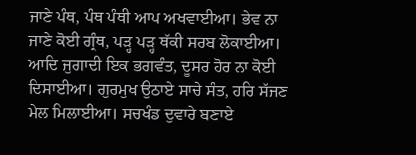ਜਾਣੇ ਪੰਥ, ਪੰਥ ਪੰਥੀ ਆਪ ਅਖਵਾਈਆ। ਭੇਵ ਨਾ ਜਾਣੇ ਕੋਈ ਗ੍ਰੰਥ, ਪੜ੍ਹ ਪੜ੍ਹ ਥੱਕੀ ਸਰਬ ਲੋਕਾਈਆ। ਆਦਿ ਜੁਗਾਦੀ ਇਕ ਭਗਵੰਤ, ਦੂਸਰ ਹੋਰ ਨਾ ਕੋਈ ਦਿਸਾਈਆ। ਗੁਰਮੁਖ ਉਠਾਏ ਸਾਚੇ ਸੰਤ, ਹਰਿ ਸੱਜਣ ਮੇਲ ਮਿਲਾਈਆ। ਸਚਖੰਡ ਦੁਵਾਰੇ ਬਣਾਏ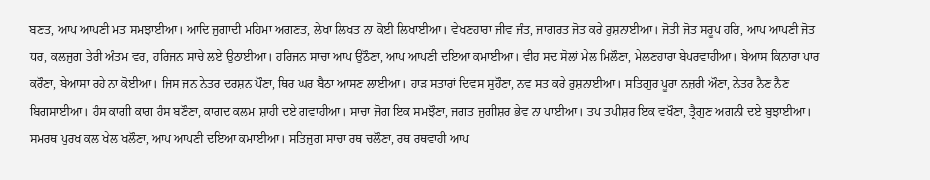ਬਣਤ, ਆਪ ਆਪਣੀ ਮਤ ਸਮਝਾਈਆ। ਆਦਿ ਜੁਗਾਦੀ ਮਹਿਮਾ ਅਗਣਤ, ਲੇਖਾ ਲਿਖਤ ਨਾ ਕੋਈ ਲਿਖਾਈਆ। ਵੇਖਣਹਾਰਾ ਜੀਵ ਜੰਤ, ਜਾਗਰਤ ਜੋਤ ਕਰੇ ਰੁਸ਼ਨਾਈਆ। ਜੋਤੀ ਜੋਤ ਸਰੂਪ ਹਰਿ, ਆਪ ਆਪਣੀ ਜੋਤ ਧਰ, ਕਲਜੁਗ ਤੇਰੀ ਅੰਤਮ ਵਰ, ਹਰਿਜਨ ਸਾਚੇ ਲਏ ਉਠਾਈਆ। ਹਰਿਜਨ ਸਾਚਾ ਆਪ ਉਠੌਣਾ, ਆਪ ਆਪਣੀ ਦਇਆ ਕਮਾਈਆ। ਵੀਹ ਸਦ ਸੋਲਾਂ ਮੇਲ ਮਿਲੌਣਾ, ਮੇਲਣਹਾਰਾ ਬੇਪਰਵਾਹੀਆ। ਬੇਆਸ ਕਿਨਾਰਾ ਪਾਰ ਕਰੌਣਾ, ਬੇਆਸਾ ਰਹੇ ਨਾ ਕੋਈਆ। ਜਿਸ ਜਨ ਨੇਤਰ ਦਰਸ਼ਨ ਪੌਣਾ, ਥਿਰ ਘਰ ਬੈਠਾ ਆਸਣ ਲਾਈਆ। ਹਾੜ ਸਤਾਰਾਂ ਦਿਵਸ ਸੁਹੌਣਾ, ਨਵ ਸਤ ਕਰੇ ਰੁਸ਼ਨਾਈਆ। ਸਤਿਗੁਰ ਪੂਰਾ ਨਜ਼ਰੀ ਔਣਾ, ਨੇਤਰ ਨੈਣ ਨੈਣ ਬਿਗਸਾਈਆ। ਹੰਸ ਕਾਗੀ ਕਾਗ ਹੰਸ ਬਣੌਣਾ, ਕਾਗਦ ਕਲਮ ਸ਼ਾਹੀ ਦਏ ਗਵਾਹੀਆ। ਸਾਚਾ ਜੋਗ ਇਕ ਸਮਝੌਣਾ, ਜਗਤ ਜੁਗੀਸ਼ਰ ਭੇਵ ਨਾ ਪਾਈਆ। ਤਪ ਤਪੀਸ਼ਰ ਇਕ ਵਖੌਣਾ, ਤ੍ਰੈਗੁਣ ਅਗਨੀ ਦਏ ਬੁਝਾਈਆ। ਸਮਰਥ ਪੁਰਖ ਕਲ ਖੇਲ ਖਲੌਣਾ, ਆਪ ਆਪਣੀ ਦਇਆ ਕਮਾਈਆ। ਸਤਿਜੁਗ ਸਾਚਾ ਰਥ ਚਲੌਣਾ, ਰਥ ਰਥਵਾਹੀ ਆਪ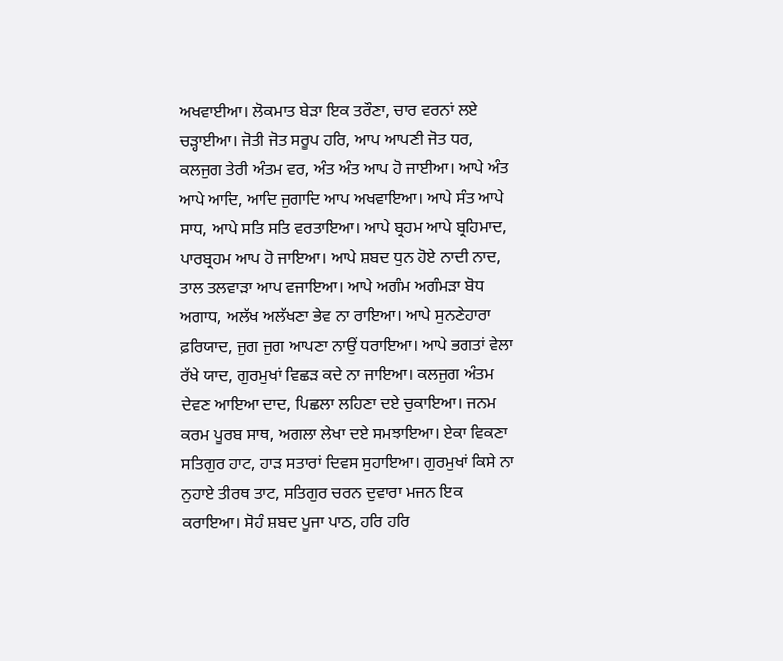ਅਖਵਾਈਆ। ਲੋਕਮਾਤ ਬੇੜਾ ਇਕ ਤਰੌਣਾ, ਚਾਰ ਵਰਨਾਂ ਲਏ ਚੜ੍ਹਾਈਆ। ਜੋਤੀ ਜੋਤ ਸਰੂਪ ਹਰਿ, ਆਪ ਆਪਣੀ ਜੋਤ ਧਰ, ਕਲਜੁਗ ਤੇਰੀ ਅੰਤਮ ਵਰ, ਅੰਤ ਅੰਤ ਆਪ ਹੋ ਜਾਈਆ। ਆਪੇ ਅੰਤ ਆਪੇ ਆਦਿ, ਆਦਿ ਜੁਗਾਦਿ ਆਪ ਅਖਵਾਇਆ। ਆਪੇ ਸੰਤ ਆਪੇ ਸਾਧ, ਆਪੇ ਸਤਿ ਸਤਿ ਵਰਤਾਇਆ। ਆਪੇ ਬ੍ਰਹਮ ਆਪੇ ਬ੍ਰਹਿਮਾਦ, ਪਾਰਬ੍ਰਹਮ ਆਪ ਹੋ ਜਾਇਆ। ਆਪੇ ਸ਼ਬਦ ਧੁਨ ਹੋਏ ਨਾਦੀ ਨਾਦ, ਤਾਲ ਤਲਵਾੜਾ ਆਪ ਵਜਾਇਆ। ਆਪੇ ਅਗੰਮ ਅਗੰਮੜਾ ਬੋਧ ਅਗਾਧ, ਅਲੱਖ ਅਲੱਖਣਾ ਭੇਵ ਨਾ ਰਾਇਆ। ਆਪੇ ਸੁਨਣੇਹਾਰਾ ਫ਼ਰਿਯਾਦ, ਜੁਗ ਜੁਗ ਆਪਣਾ ਨਾਉਂ ਧਰਾਇਆ। ਆਪੇ ਭਗਤਾਂ ਵੇਲਾ ਰੱਖੇ ਯਾਦ, ਗੁਰਮੁਖਾਂ ਵਿਛੜ ਕਦੇ ਨਾ ਜਾਇਆ। ਕਲਜੁਗ ਅੰਤਮ ਦੇਵਣ ਆਇਆ ਦਾਦ, ਪਿਛਲਾ ਲਹਿਣਾ ਦਏ ਚੁਕਾਇਆ। ਜਨਮ ਕਰਮ ਪੂਰਬ ਸਾਥ, ਅਗਲਾ ਲੇਖਾ ਦਏ ਸਮਝਾਇਆ। ਏਕਾ ਵਿਕਣਾ ਸਤਿਗੁਰ ਹਾਟ, ਹਾੜ ਸਤਾਰਾਂ ਦਿਵਸ ਸੁਹਾਇਆ। ਗੁਰਮੁਖਾਂ ਕਿਸੇ ਨਾ ਨੁਹਾਏ ਤੀਰਥ ਤਾਟ, ਸਤਿਗੁਰ ਚਰਨ ਦੁਵਾਰਾ ਮਜਨ ਇਕ ਕਰਾਇਆ। ਸੋਹੰ ਸ਼ਬਦ ਪੂਜਾ ਪਾਠ, ਹਰਿ ਹਰਿ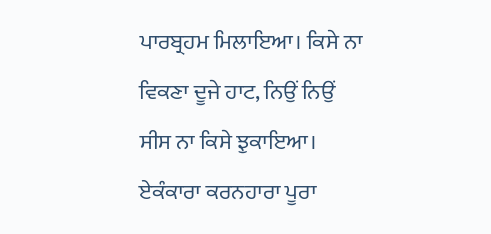ਪਾਰਬ੍ਰਹਮ ਮਿਲਾਇਆ। ਕਿਸੇ ਨਾ ਵਿਕਣਾ ਦੂਜੇ ਹਾਟ, ਨਿਉਂ ਨਿਉਂ ਸੀਸ ਨਾ ਕਿਸੇ ਝੁਕਾਇਆ। ਏਕੰਕਾਰਾ ਕਰਨਹਾਰਾ ਪੂਰਾ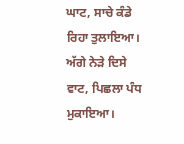ਘਾਟ, ਸਾਚੇ ਕੰਡੇ ਰਿਹਾ ਤੁਲਾਇਆ। ਅੱਗੇ ਨੇੜੇ ਦਿਸੇ ਵਾਟ, ਪਿਛਲਾ ਪੰਧ ਮੁਕਾਇਆ।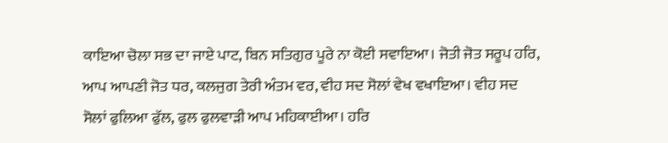ਕਾਇਆ ਚੋਲਾ ਸਭ ਦਾ ਜਾਏ ਪਾਟ, ਬਿਨ ਸਤਿਗੁਰ ਪੂਰੇ ਨਾ ਕੋਈ ਸਵਾਇਆ। ਜੋਤੀ ਜੋਤ ਸਰੂਪ ਹਰਿ, ਆਪ ਆਪਣੀ ਜੋਤ ਧਰ, ਕਲਜੁਗ ਤੇਰੀ ਅੰਤਮ ਵਰ, ਵੀਹ ਸਦ ਸੋਲਾਂ ਵੇਖ ਵਖਾਇਆ। ਵੀਹ ਸਦ ਸੋਲਾਂ ਫੁਲਿਆ ਫੁੱਲ, ਫੁਲ ਫੁਲਵਾੜੀ ਆਪ ਮਹਿਕਾਈਆ। ਹਰਿ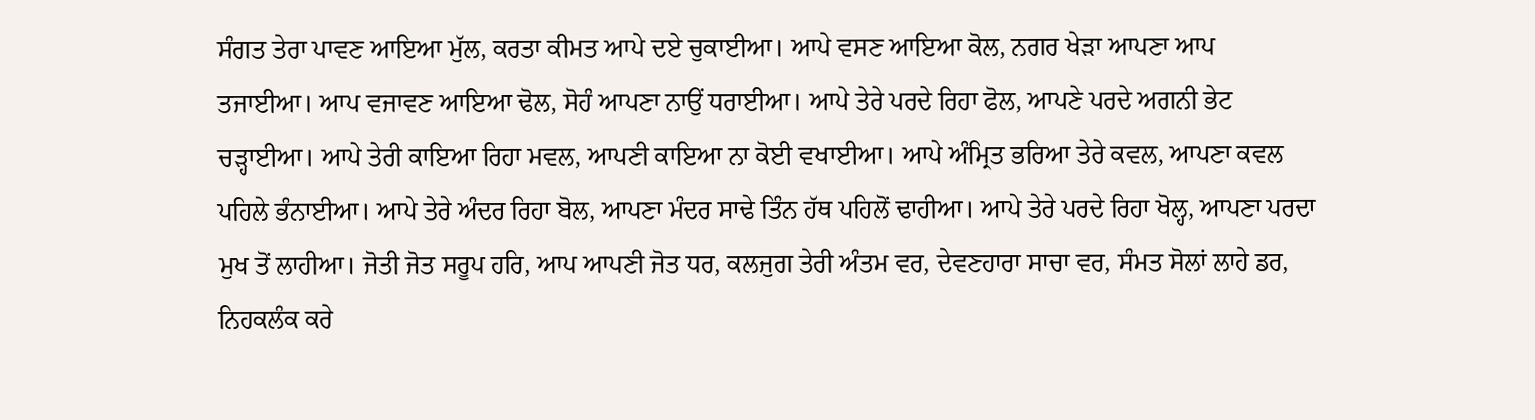ਸੰਗਤ ਤੇਰਾ ਪਾਵਣ ਆਇਆ ਮੁੱਲ, ਕਰਤਾ ਕੀਮਤ ਆਪੇ ਦਏ ਚੁਕਾਈਆ। ਆਪੇ ਵਸਣ ਆਇਆ ਕੋਲ, ਨਗਰ ਖੇੜਾ ਆਪਣਾ ਆਪ ਤਜਾਈਆ। ਆਪ ਵਜਾਵਣ ਆਇਆ ਢੋਲ, ਸੋਹੰ ਆਪਣਾ ਨਾਉਂ ਧਰਾਈਆ। ਆਪੇ ਤੇਰੇ ਪਰਦੇ ਰਿਹਾ ਫੋਲ, ਆਪਣੇ ਪਰਦੇ ਅਗਨੀ ਭੇਟ ਚੜ੍ਹਾਈਆ। ਆਪੇ ਤੇਰੀ ਕਾਇਆ ਰਿਹਾ ਮਵਲ, ਆਪਣੀ ਕਾਇਆ ਨਾ ਕੋਈ ਵਖਾਈਆ। ਆਪੇ ਅੰਮ੍ਰਿਤ ਭਰਿਆ ਤੇਰੇ ਕਵਲ, ਆਪਣਾ ਕਵਲ ਪਹਿਲੇ ਭੰਨਾਈਆ। ਆਪੇ ਤੇਰੇ ਅੰਦਰ ਰਿਹਾ ਬੋਲ, ਆਪਣਾ ਮੰਦਰ ਸਾਢੇ ਤਿੰਨ ਹੱਥ ਪਹਿਲੋਂ ਢਾਹੀਆ। ਆਪੇ ਤੇਰੇ ਪਰਦੇ ਰਿਹਾ ਖੋਲ੍ਹ, ਆਪਣਾ ਪਰਦਾ ਮੁਖ ਤੋਂ ਲਾਹੀਆ। ਜੋਤੀ ਜੋਤ ਸਰੂਪ ਹਰਿ, ਆਪ ਆਪਣੀ ਜੋਤ ਧਰ, ਕਲਜੁਗ ਤੇਰੀ ਅੰਤਮ ਵਰ, ਦੇਵਣਹਾਰਾ ਸਾਚਾ ਵਰ, ਸੰਮਤ ਸੋਲਾਂ ਲਾਹੇ ਡਰ, ਨਿਹਕਲੰਕ ਕਰੇ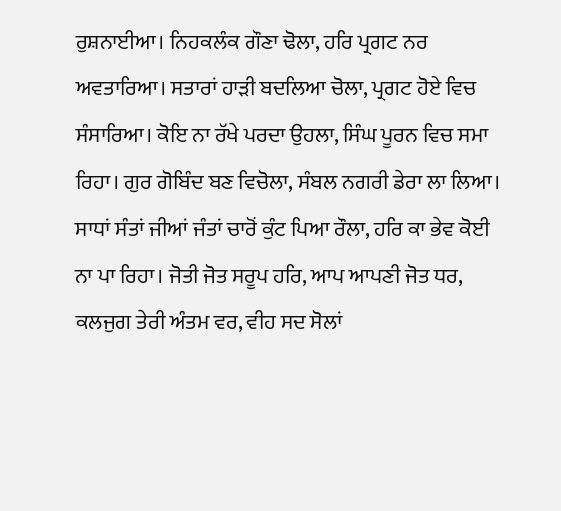ਰੁਸ਼ਨਾਈਆ। ਨਿਹਕਲੰਕ ਗੌਣਾ ਢੋਲਾ, ਹਰਿ ਪ੍ਰਗਟ ਨਰ ਅਵਤਾਰਿਆ। ਸਤਾਰਾਂ ਹਾੜੀ ਬਦਲਿਆ ਚੋਲਾ, ਪ੍ਰਗਟ ਹੋਏ ਵਿਚ ਸੰਸਾਰਿਆ। ਕੋਇ ਨਾ ਰੱਖੇ ਪਰਦਾ ਉਹਲਾ, ਸਿੰਘ ਪੂਰਨ ਵਿਚ ਸਮਾ ਰਿਹਾ। ਗੁਰ ਗੋਬਿੰਦ ਬਣ ਵਿਚੋਲਾ, ਸੰਬਲ ਨਗਰੀ ਡੇਰਾ ਲਾ ਲਿਆ। ਸਾਧਾਂ ਸੰਤਾਂ ਜੀਆਂ ਜੰਤਾਂ ਚਾਰੋਂ ਕੁੰਟ ਪਿਆ ਰੌਲਾ, ਹਰਿ ਕਾ ਭੇਵ ਕੋਈ ਨਾ ਪਾ ਰਿਹਾ। ਜੋਤੀ ਜੋਤ ਸਰੂਪ ਹਰਿ, ਆਪ ਆਪਣੀ ਜੋਤ ਧਰ, ਕਲਜੁਗ ਤੇਰੀ ਅੰਤਮ ਵਰ, ਵੀਹ ਸਦ ਸੋਲਾਂ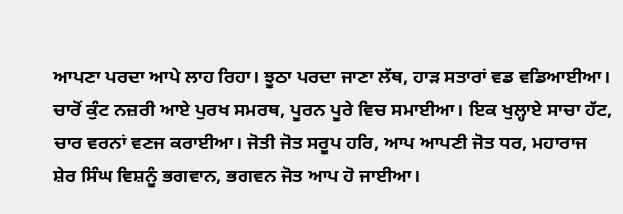ਆਪਣਾ ਪਰਦਾ ਆਪੇ ਲਾਹ ਰਿਹਾ। ਝੂਠਾ ਪਰਦਾ ਜਾਣਾ ਲੱਥ, ਹਾੜ ਸਤਾਰਾਂ ਵਡ ਵਡਿਆਈਆ। ਚਾਰੋਂ ਕੁੰਟ ਨਜ਼ਰੀ ਆਏ ਪੁਰਖ ਸਮਰਥ, ਪੂਰਨ ਪੂਰੇ ਵਿਚ ਸਮਾਈਆ। ਇਕ ਖੁਲ੍ਹਾਏ ਸਾਚਾ ਹੱਟ, ਚਾਰ ਵਰਨਾਂ ਵਣਜ ਕਰਾਈਆ। ਜੋਤੀ ਜੋਤ ਸਰੂਪ ਹਰਿ, ਆਪ ਆਪਣੀ ਜੋਤ ਧਰ, ਮਹਾਰਾਜ ਸ਼ੇਰ ਸਿੰਘ ਵਿਸ਼ਨੂੰ ਭਗਵਾਨ, ਭਗਵਨ ਜੋਤ ਆਪ ਹੋ ਜਾਈਆ।